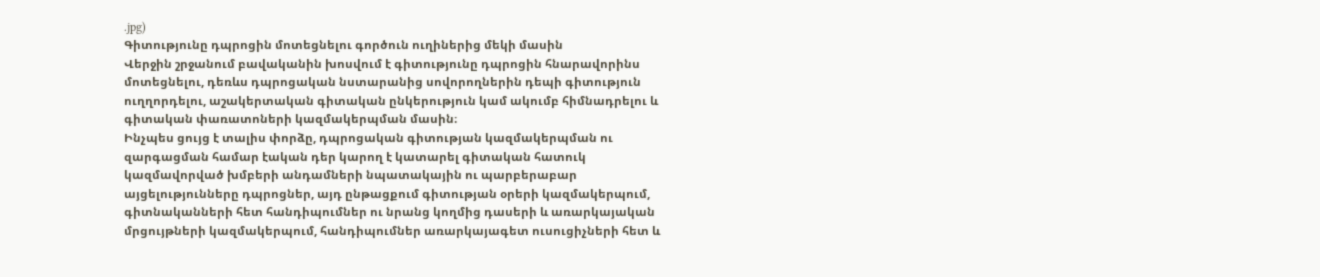.jpg)
Գիտությունը դպրոցին մոտեցնելու գործուն ուղիներից մեկի մասին
Վերջին շրջանում բավականին խոսվում է գիտությունը դպրոցին հնարավորինս մոտեցնելու, դեռևս դպրոցական նստարանից սովորողներին դեպի գիտություն ուղղորդելու, աշակերտական գիտական ընկերություն կամ ակումբ հիմնադրելու և գիտական փառատոների կազմակերպման մասին։
Ինչպես ցույց է տալիս փորձը, դպրոցական գիտության կազմակերպման ու զարգացման համար էական դեր կարող է կատարել գիտական հատուկ կազմավորված խմբերի անդամների նպատակային ու պարբերաբար այցելությունները դպրոցներ, այդ ընթացքում գիտության օրերի կազմակերպում, գիտնականների հետ հանդիպումներ ու նրանց կողմից դասերի և առարկայական մրցույթների կազմակերպում, հանդիպումներ առարկայագետ ուսուցիչների հետ և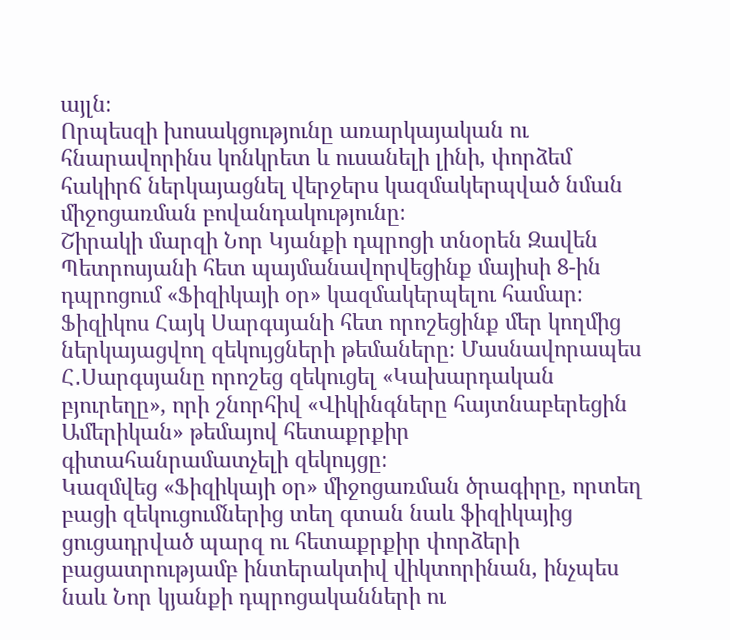այլն։
Որպեսզի խոսակցությունը առարկայական ու հնարավորինս կոնկրետ և ուսանելի լինի, փորձեմ հակիրճ ներկայացնել վերջերս կազմակերպված նման միջոցառման բովանդակությունը։
Շիրակի մարզի Նոր Կյանքի դպրոցի տնօրեն Զավեն Պետրոսյանի հետ պայմանավորվեցինք մայիսի 8-ին դպրոցում «Ֆիզիկայի օր» կազմակերպելու համար։ Ֆիզիկոս Հայկ Սարգսյանի հետ որոշեցինք մեր կողմից ներկայացվող զեկույցների թեմաները։ Մասնավորապես Հ․Սարգսյանը որոշեց զեկուցել «Կախարդական բյուրեղը», որի շնորհիվ «Վիկինգները հայտնաբերեցին Ամերիկան» թեմայով հետաքրքիր գիտահանրամատչելի զեկույցը։
Կազմվեց «Ֆիզիկայի օր» միջոցառման ծրագիրը, որտեղ բացի զեկուցումներից տեղ գտան նաև ֆիզիկայից ցուցադրված պարզ ու հետաքրքիր փորձերի բացատրությամբ ինտերակտիվ վիկտորինան, ինչպես նաև Նոր կյանքի դպրոցականների ու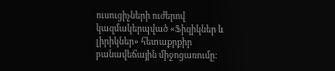ուսուցիչների ուժերով կազմակերպված «Ֆիզիկներ և լիրիկներ» հետաքրքիր բանավեճային միջոցառումը։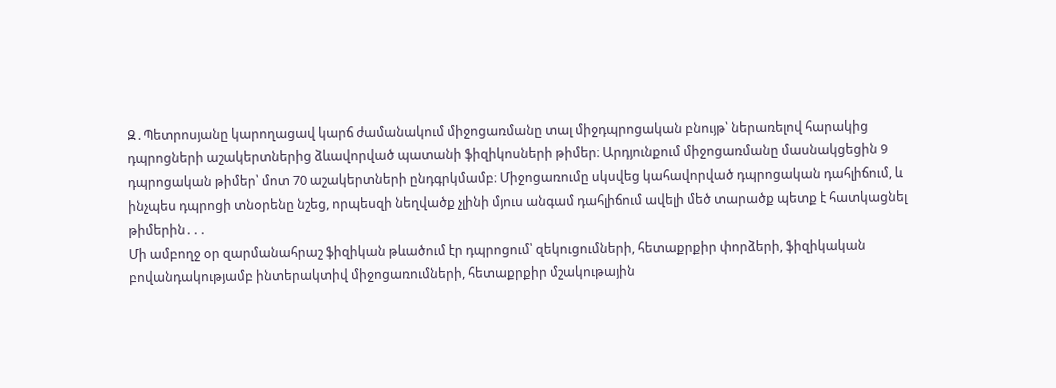Զ․Պետրոսյանը կարողացավ կարճ ժամանակում միջոցառմանը տալ միջդպրոցական բնույթ՝ ներառելով հարակից դպրոցների աշակերտներից ձևավորված պատանի ֆիզիկոսների թիմեր։ Արդյունքում միջոցառմանը մասնակցեցին 9 դպրոցական թիմեր՝ մոտ 70 աշակերտների ընդգրկմամբ։ Միջոցառումը սկսվեց կահավորված դպրոցական դահլիճում, և ինչպես դպրոցի տնօրենը նշեց, որպեսզի նեղվածք չլինի մյուս անգամ դահլիճում ավելի մեծ տարածք պետք է հատկացնել թիմերին․․․
Մի ամբողջ օր զարմանահրաշ ֆիզիկան թևածում էր դպրոցում՝ զեկուցումների, հետաքրքիր փորձերի, ֆիզիկական բովանդակությամբ ինտերակտիվ միջոցառումների, հետաքրքիր մշակութային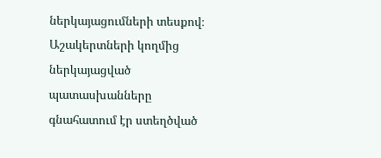ներկայացումների տեսքով։
Աշակերտների կողմից ներկայացված պատասխանները գնահատում էր ստեղծված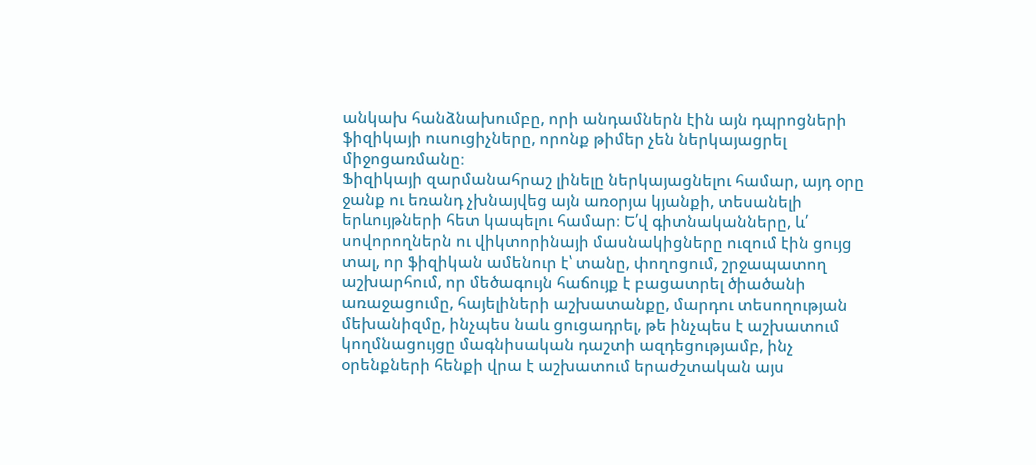անկախ հանձնախումբը, որի անդամներն էին այն դպրոցների ֆիզիկայի ուսուցիչները, որոնք թիմեր չեն ներկայացրել միջոցառմանը։
Ֆիզիկայի զարմանահրաշ լինելը ներկայացնելու համար, այդ օրը ջանք ու եռանդ չխնայվեց այն առօրյա կյանքի, տեսանելի երևույթների հետ կապելու համար։ Ե՛վ գիտնականները, և՛ սովորողներն ու վիկտորինայի մասնակիցները ուզում էին ցույց տալ, որ ֆիզիկան ամենուր է՝ տանը, փողոցում, շրջապատող աշխարհում, որ մեծագույն հաճույք է բացատրել ծիածանի առաջացումը, հայելիների աշխատանքը, մարդու տեսողության մեխանիզմը, ինչպես նաև ցուցադրել, թե ինչպես է աշխատում կողմնացույցը մագնիսական դաշտի ազդեցությամբ, ինչ օրենքների հենքի վրա է աշխատում երաժշտական այս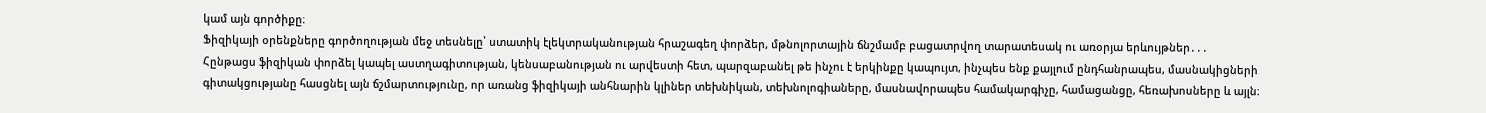կամ այն գործիքը։
Ֆիզիկայի օրենքները գործողության մեջ տեսնելը՝ ստատիկ էլեկտրականության հրաշագեղ փորձեր, մթնոլորտային ճնշմամբ բացատրվող տարատեսակ ու առօրյա երևույթներ․․․
Հընթացս ֆիզիկան փորձել կապել աստղագիտության, կենսաբանության ու արվեստի հետ, պարզաբանել թե ինչու է երկինքը կապույտ, ինչպես ենք քայլում ընդհանրապես, մասնակիցների գիտակցությանը հասցնել այն ճշմարտությունը, որ առանց ֆիզիկայի անհնարին կլիներ տեխնիկան, տեխնոլոգիաները, մասնավորապես համակարգիչը, համացանցը, հեռախոսները և այլն։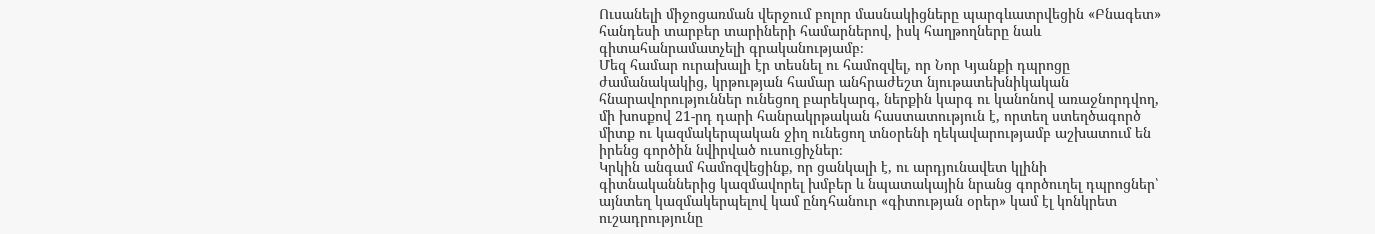Ուսանելի միջոցառման վերջում բոլոր մասնակիցները պարգևատրվեցին «Բնագետ» հանդեսի տարբեր տարիների համարներով, իսկ հաղթողները նաև գիտահանրամատչելի գրականությամբ։
Մեզ համար ուրախալի էր տեսնել ու համոզվել, որ Նոր Կյանքի դպրոցը ժամանակակից, կրթության համար անհրաժեշտ նյութատեխնիկական հնարավորություններ ունեցող բարեկարգ, ներքին կարգ ու կանոնով առաջնորդվող, մի խոսքով 21-րդ դարի հանրակրթական հաստատություն է, որտեղ ստեղծագործ միտք ու կազմակերպական ջիղ ունեցող տնօրենի ղեկավարությամբ աշխատում են իրենց գործին նվիրված ուսուցիչներ։
Կրկին անգամ համոզվեցինք, որ ցանկալի է, ու արդյունավետ կլինի գիտնականներից կազմավորել խմբեր և նպատակային նրանց գործուղել դպրոցներ՝ այնտեղ կազմակերպելով կամ ընդհանուր «գիտության օրեր» կամ էլ կոնկրետ ուշադրությունը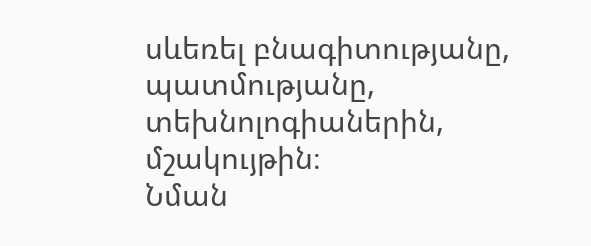սևեռել բնագիտությանը, պատմությանը, տեխնոլոգիաներին, մշակույթին։
Նման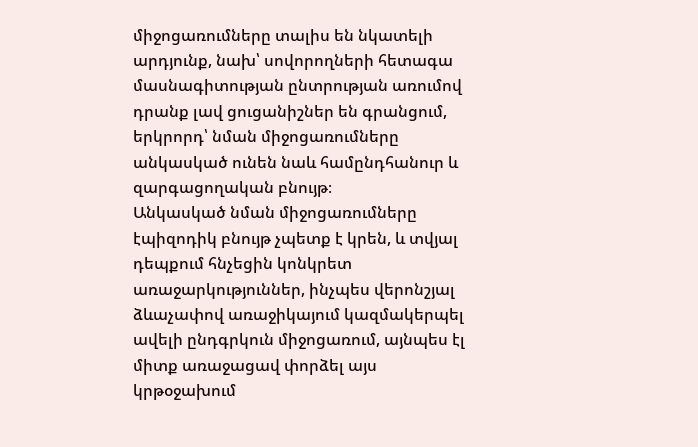միջոցառումները տալիս են նկատելի արդյունք, նախ՝ սովորողների հետագա մասնագիտության ընտրության առումով դրանք լավ ցուցանիշներ են գրանցում, երկրորդ՝ նման միջոցառումները անկասկած ունեն նաև համընդհանուր և զարգացողական բնույթ։
Անկասկած նման միջոցառումները էպիզոդիկ բնույթ չպետք է կրեն, և տվյալ դեպքում հնչեցին կոնկրետ առաջարկություններ, ինչպես վերոնշյալ ձևաչափով առաջիկայում կազմակերպել ավելի ընդգրկուն միջոցառում, այնպես էլ միտք առաջացավ փորձել այս կրթօջախում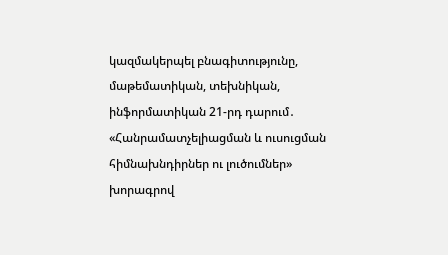կազմակերպել բնագիտությունը, մաթեմատիկան, տեխնիկան, ինֆորմատիկան 21-րդ դարում․ «Հանրամատչելիացման և ուսուցման հիմնախնդիրներ ու լուծումներ» խորագրով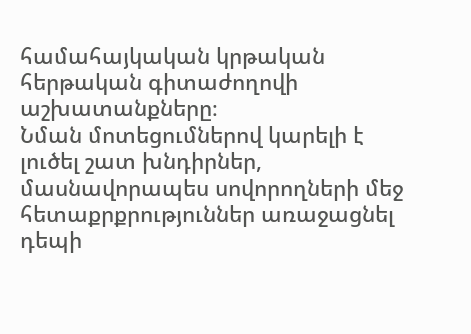համահայկական կրթական հերթական գիտաժողովի աշխատանքները։
Նման մոտեցումներով կարելի է լուծել շատ խնդիրներ, մասնավորապես սովորողների մեջ հետաքրքրություններ առաջացնել դեպի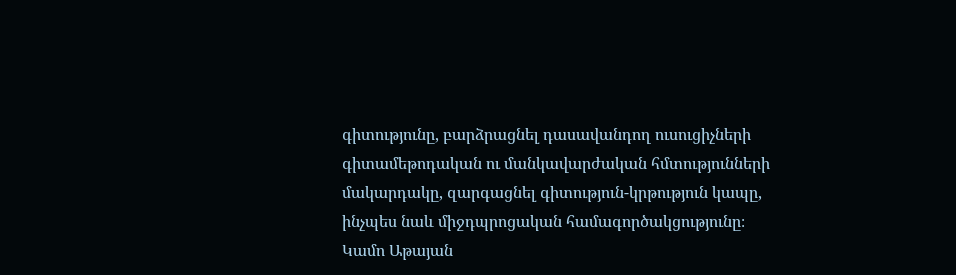գիտությունը, բարձրացնել դասավանդող ուսուցիչների գիտամեթոդական ու մանկավարժական հմտությունների մակարդակը, զարգացնել գիտություն-կրթություն կապը, ինչպես նաև միջդպրոցական համագործակցությունը։
Կամո Աթայան